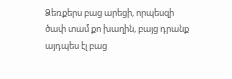Ձեռքերս բաց արեցի, որպեսզի ծափ տամ քո խաղին, բայց դրանք այդպես էլ բաց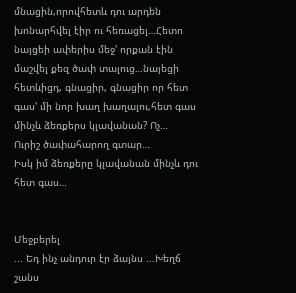մնացին,որովհետև դու արդեն խոնարհվել էիր ու հեռացել…Հետո նայցեի ափերիս մեջ' որքան էին մաշվել քեզ ծափ տալուց…նայեցի հետևիցդ, գնացիր, գնացիր որ հետ գաս' մի նոր խաղ խաղալու,հետ գաս մինչև ձեռքերս կլավանան? Ոչ…
Ուրիշ ծափահարող գտար…
Իսկ իմ ձեռքերը կլավանան մինչև դու հետ գաս…


Մեջբերել
... Եդ ինչ անդուր էր ձայնս ...Խեղճ շանս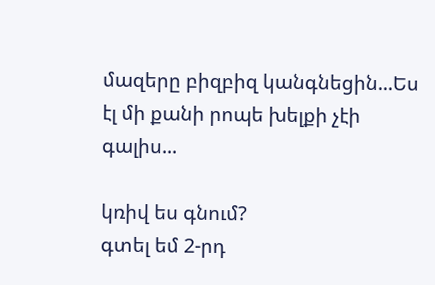մազերը բիզբիզ կանգնեցին...Ես էլ մի քանի րոպե խելքի չէի գալիս...

կռիվ ես գնում?
գտել եմ 2-րդ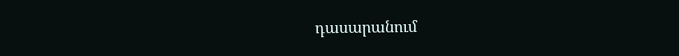դասարանում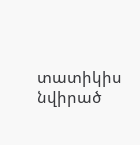տատիկիս նվիրած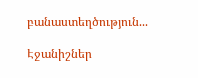բանաստեղծություն...

Էջանիշներ